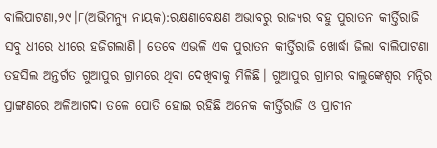ବାଲିପାଟଣା,୨୯।୮(ଅଭିମନ୍ୟୁ ନାୟକ):ରକ୍ଷଣାବେକ୍ଷଣ ଅଭାବରୁ ରାଜ୍ୟର ବହୁ ପୁରାତନ କୀର୍ତ୍ତିରାଜି ସବୁ ଧୀରେ ଧୀରେ ହଜିଗଲାଣି। ତେବେ ଏଭଳି ଏକ ପୁରାତନ କୀର୍ତ୍ତିରାଜି ଖୋର୍ଦ୍ଧା ଜିଲା ବାଲିପାଟଣା ତହସିଲ ଅନ୍ତର୍ଗତ ଗୁଆପୁର ଗ୍ରାମରେ ଥିବା ଦେଖିବାକୁ ମିଳିଛି। ଗୁଆପୁର ଗ୍ରାମର ବାଲୁଙ୍କେଶ୍ୱର ମନ୍ଦିର ପ୍ରାଙ୍ଗଣରେ ଅଳିଆଗଦା ତଳେ ପୋତି ହୋଇ ରହିଛି ଅନେକ କୀର୍ତ୍ତିରାଜି ଓ ପ୍ରାଚୀନ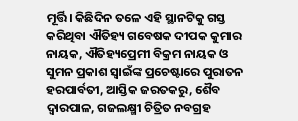ମୂର୍ତ୍ତି। କିଛିଦିନ ତଳେ ଏହି ସ୍ଥାନଟିକୁ ଗସ୍ତ କରିଥିବା ଐତିହ୍ୟ ଗବେଷକ ଦୀପକ କୁମାର ନାୟକ, ଐତିହ୍ୟପ୍ରେମୀ ବିକ୍ରମ ନାୟକ ଓ ସୁମନ ପ୍ରକାଶ ସ୍ବାଇଁଙ୍କ ପ୍ରଚେଷ୍ଟାରେ ପୁରାତନ ହରପାର୍ବତୀ, ଆସ୍ତିକ ଜରତକରୁ, ଶୈବ ଦ୍ୱାରପାଳ, ଗଜଲକ୍ଷ୍ମୀ ଚିତ୍ରିତ ନବଗ୍ରହ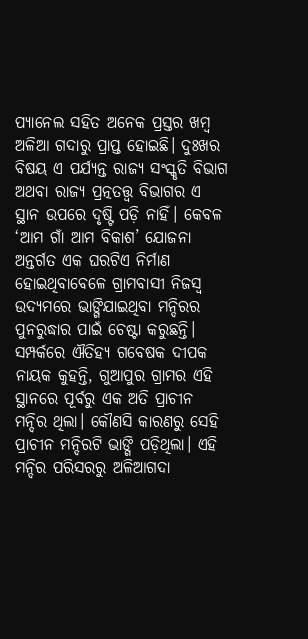ପ୍ୟାନେଲ ସହିତ ଅନେକ ପ୍ରସ୍ତର ଖମ୍ବ ଅଳିଆ ଗଦାରୁ ପ୍ରାପ୍ତ ହୋଇଛି। ଦୁଃଖର ବିଷୟ ଏ ପର୍ଯ୍ୟନ୍ତ ରାଜ୍ୟ ସଂସ୍କୃତି ବିଭାଗ ଅଥବା ରାଜ୍ୟ ପ୍ରତ୍ନତତ୍ତ୍ୱ ବିଭାଗର ଏ ସ୍ଥାନ ଉପରେ ଦୃଷ୍ଟି ପଡ଼ି ନାହିଁ। କେବଳ ‘ଆମ ଗାଁ ଆମ ବିକାଶ’ ଯୋଜନା ଅନ୍ତର୍ଗତ ଏକ ଘରଟିଏ ନିର୍ମାଣ ହୋଇଥିବାବେଳେ ଗ୍ରାମବାସୀ ନିଜସ୍ବ ଉଦ୍ୟମରେ ଭାଙ୍ଗିଯାଇଥିବା ମନ୍ଦିରର ପୁନରୁଦ୍ଧାର ପାଇଁ ଚେଷ୍ଟା କରୁଛନ୍ତି।
ସମ୍ପର୍କରେ ଐତିହ୍ୟ ଗବେଷକ ଦୀପକ ନାୟକ କୁହନ୍ତି, ଗୁଆପୁର ଗ୍ରାମର ଏହି ସ୍ଥାନରେ ପୂର୍ବରୁ ଏକ ଅତି ପ୍ରାଚୀନ ମନ୍ଦିର ଥିଲା। କୌଣସି କାରଣରୁ ସେହି ପ୍ରାଚୀନ ମନ୍ଦିରଟି ଭାଙ୍ଗି ପଡ଼ିଥିଲା। ଏହି ମନ୍ଦିର ପରିସରରୁ ଅଳିଆଗଦା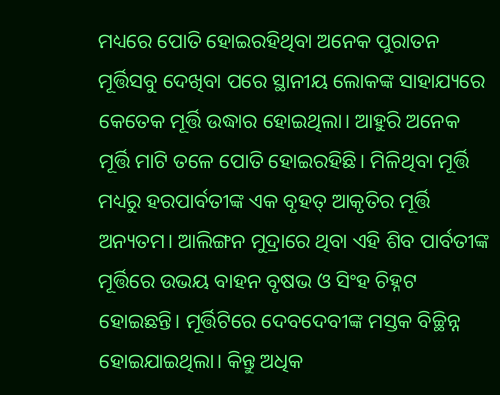ମଧ୍ୟରେ ପୋତି ହୋଇରହିଥିବା ଅନେକ ପୁରାତନ ମୂର୍ତ୍ତିସବୁ ଦେଖିବା ପରେ ସ୍ଥାନୀୟ ଲୋକଙ୍କ ସାହାଯ୍ୟରେ କେତେକ ମୂର୍ତ୍ତି ଉଦ୍ଧାର ହୋଇଥିଲା। ଆହୁରି ଅନେକ ମୂର୍ତ୍ତି ମାଟି ତଳେ ପୋତି ହୋଇରହିଛି। ମିଳିଥିବା ମୂର୍ତ୍ତି ମଧ୍ୟରୁ ହରପାର୍ବତୀଙ୍କ ଏକ ବୃହତ୍ ଆକୃତିର ମୂର୍ତ୍ତି ଅନ୍ୟତମ। ଆଲିଙ୍ଗନ ମୁଦ୍ରାରେ ଥିବା ଏହି ଶିବ ପାର୍ବତୀଙ୍କ ମୂର୍ତ୍ତିରେ ଉଭୟ ବାହନ ବୃଷଭ ଓ ସିଂହ ଚିହ୍ନଟ ହୋଇଛନ୍ତି। ମୂର୍ତ୍ତିଟିରେ ଦେବଦେବୀଙ୍କ ମସ୍ତକ ବିଚ୍ଛିନ୍ନ ହୋଇଯାଇଥିଲା। କିନ୍ତୁ ଅଧିକ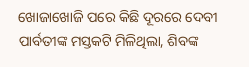ଖୋଜାଖୋଜି ପରେ କିଛି ଦୂରରେ ଦେବୀ ପାର୍ବତୀଙ୍କ ମସ୍ତକଟି ମିଳିଥିଲା, ଶିବଙ୍କ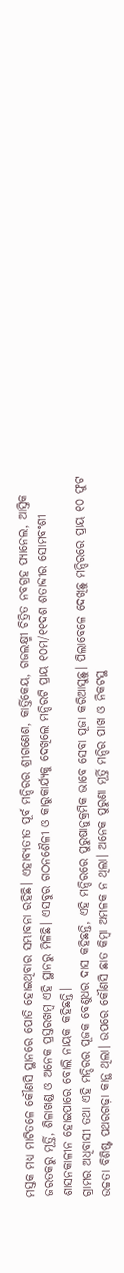ମସ୍ତକ ମଧ୍ୟ ମାଟିତଳେ କୌଣସି ସ୍ଥାନରେ ପୋତି ହୋଇଥିବାର ସମ୍ଭାବନା ରହିଛି। ଏହାବ୍ୟତୀତ ପୂର୍ବ ମନ୍ଦିରର ଶ୍ରୀଗଣେଶ, କାର୍ତ୍ତିକେୟ, ଗଜଲକ୍ଷ୍ମୀ ଚିତ୍ରିତ ନବଗ୍ରହ ପ୍ୟାନେଲ, ଆସ୍ତିକ ଜରତକରୁ ମୂର୍ତ୍ତି, ଶିଳାଖଣ୍ଡ ଓ ଅନେକ ପ୍ରସ୍ତରଖମ୍ବ ଏହି ସ୍ଥାନରୁ ମିଳିଛି। ଏସବୁର ଗଠନଶୈଳୀ ଓ କାରୁକାର୍ଯ୍ୟକୁ ଦେଖିଲେ ମନ୍ଦିରଟି ପ୍ରାୟ ୧୦ମ/୧୧ଦଶ ଶତାବ୍ଦୀର ସୋମବଂଶୀ ଶାସନକାଳୀନ ହୋଇପାରେ ବୋଲି ନାୟକ କହିଛନ୍ତି।
ଗ୍ରାମର ଅଧିବାସୀ ତଥା ଏହି ମନ୍ଦିରର ପୂଜକ ବେଣୁଧର ଦାସ କହିଛନ୍ତି, ଏହି ମନ୍ଦିରରେ ପୁରୁଷାନୁକ୍ରମିକ ଭାବେ ସେବା ପୂଜା କରିଆସୁଛୁ। ପିଲାବେଳେ ଦେଖିଛୁ ମନ୍ଦିରରେ ପ୍ରାୟ ୧୦ ଫୁଟ ଉଚ୍ଚତା ବିଶିଷ୍ଟ ପଥରଗଢ଼ା କାନ୍ଥ ଥିଲା। ଉପରେ କୌଣସି ଛାତ କିମ୍ବା ଅମଳକ ନ ଥିଲା। ଅନେକ ପୁରୁଣା ମୂର୍ତ୍ତି ମନ୍ଦିର ପାଖ ଓ ନିକଟସ୍ଥ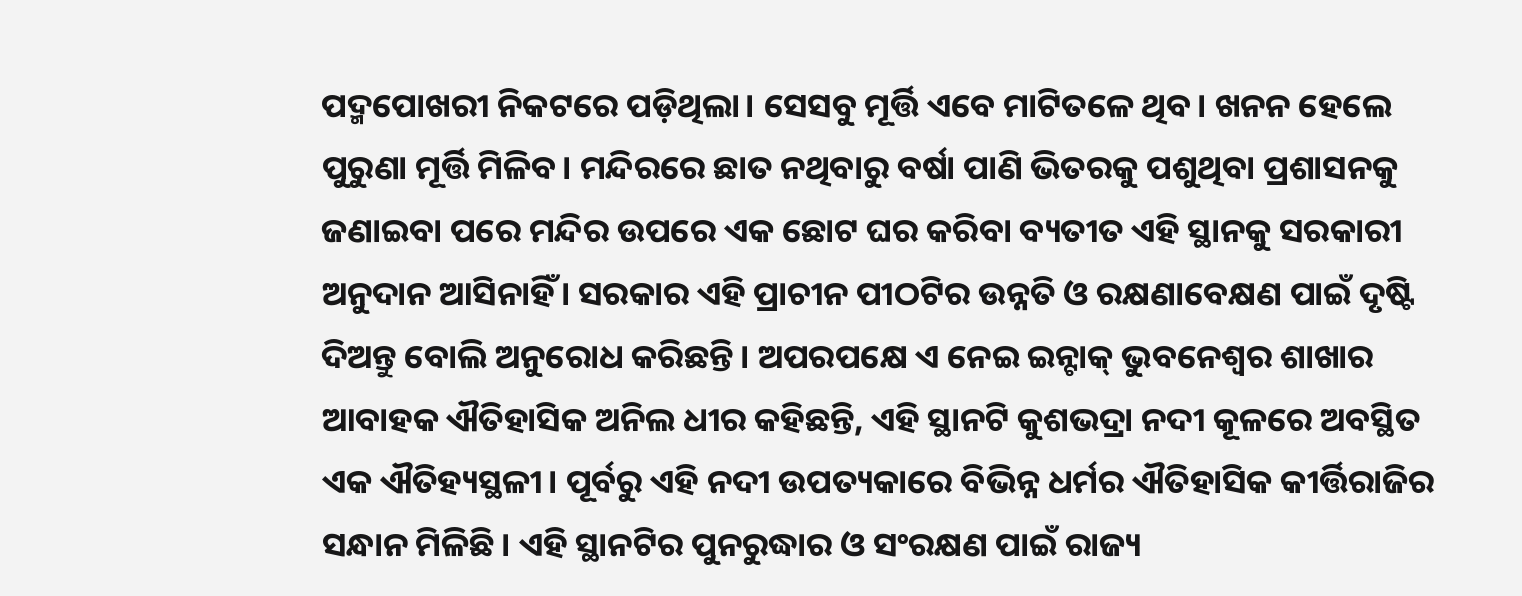ପଦ୍ମପୋଖରୀ ନିକଟରେ ପଡ଼ିଥିଲା। ସେସବୁ ମୂର୍ତ୍ତି ଏବେ ମାଟିତଳେ ଥିବ। ଖନନ ହେଲେ ପୁରୁଣା ମୂର୍ତ୍ତି ମିଳିବ। ମନ୍ଦିରରେ ଛାତ ନଥିବାରୁ ବର୍ଷା ପାଣି ଭିତରକୁ ପଶୁଥିବା ପ୍ରଶାସନକୁ ଜଣାଇବା ପରେ ମନ୍ଦିର ଉପରେ ଏକ ଛୋଟ ଘର କରିବା ବ୍ୟତୀତ ଏହି ସ୍ଥାନକୁ ସରକାରୀ ଅନୁଦାନ ଆସିନାହିଁ। ସରକାର ଏହି ପ୍ରାଚୀନ ପୀଠଟିର ଉନ୍ନତି ଓ ରକ୍ଷଣାବେକ୍ଷଣ ପାଇଁ ଦୃଷ୍ଟି ଦିଅନ୍ତୁ ବୋଲି ଅନୁରୋଧ କରିଛନ୍ତି। ଅପରପକ୍ଷେ ଏ ନେଇ ଇନ୍ଟାକ୍ ଭୁବନେଶ୍ୱର ଶାଖାର ଆବାହକ ଐତିହାସିକ ଅନିଲ ଧୀର କହିଛନ୍ତି, ଏହି ସ୍ଥାନଟି କୁଶଭଦ୍ରା ନଦୀ କୂଳରେ ଅବସ୍ଥିତ ଏକ ଐତିହ୍ୟସ୍ଥଳୀ। ପୂର୍ବରୁ ଏହି ନଦୀ ଉପତ୍ୟକାରେ ବିଭିନ୍ନ ଧର୍ମର ଐତିହାସିକ କୀର୍ତ୍ତିରାଜିର ସନ୍ଧାନ ମିଳିଛି। ଏହି ସ୍ଥାନଟିର ପୁନରୁଦ୍ଧାର ଓ ସଂରକ୍ଷଣ ପାଇଁ ରାଜ୍ୟ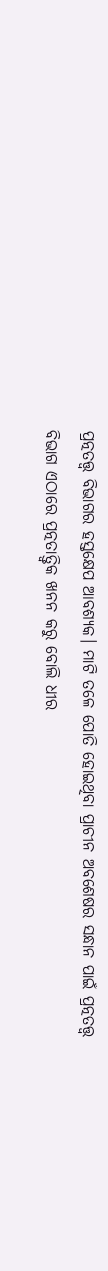ପ୍ରତ୍ନତତ୍ତ୍ୱ ବିଭାଗର ହସ୍ତକ୍ଷେପ ଆବଶ୍ୟକ। ମାଟି ତଳେ ପୋତି ହୋଇଥିବା ପ୍ରାଚୀନ ଅବଶେଷର ସନ୍ଧାନ ପାଇଁ ପ୍ରତ୍ନତତ୍ତ୍ୱ ବିଭାଗ ଏଠାରେ ପ୍ରତ୍ନତାତ୍ତ୍ୱିକ ଖନନ କରୁ ବୋଲି ଧୀର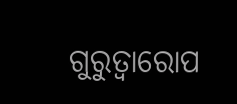ଗୁରୁତ୍ୱାରୋପ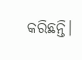କରିଛନ୍ତି।